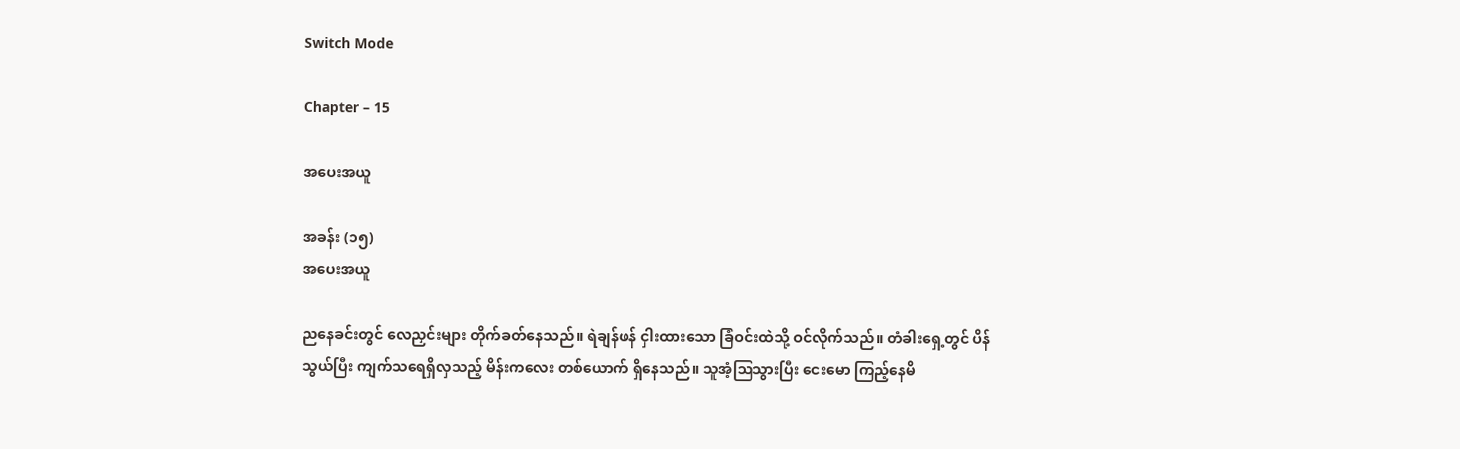Switch Mode

Chapter – 15

အပေးအယူ

အခန်း (၁၅)
အပေးအယူ

ညနေခင်းတွင် လေညှင်းများ တိုက်ခတ်နေသည်။ ရဲချန်ဖန် ငှါးထားသော ခြံဝင်းထဲသို့ ဝင်လိုက်သည်။ တံခါးရှေ့တွင် ပိန်သွယ်ပြီး ကျက်သရေရှိလှသည့် မိန်းကလေး တစ်ယောက် ရှိနေသည်။ သူအံ့ဩသွားပြီး ငေးမော ကြည့်နေမိ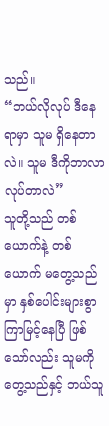သည်။
“ဘယ်လိုလုပ် ဒီနေရာမှာ သူမ ရှိနေတာလဲ။ သူမ ဒီကိုဘာလာ လုပ်တာလဲ”
သူတို့သည် တစ်ယောက်နဲ့ တစ်ယောက် မတွေ့သည်မှာ နှစ်ပေါင်းများစွာ ကြာမြင့်နေပြီ ဖြစ်သော်လည်း သူမကိုတွေ့သည်နှင့် ဘယ်သူ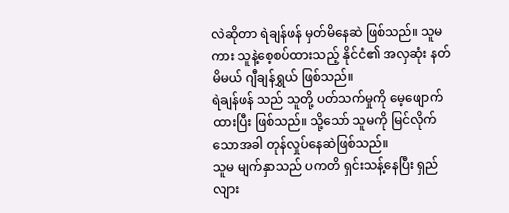လဲဆိုတာ ရဲချန်ဖန် မှတ်မိနေဆဲ ဖြစ်သည်။ သူမကား သူနဲ့စေ့စပ်ထားသည့် နိုင်ငံ၏ အလှဆုံး နတ်မိမယ် ဂျီချန်ရွှယ် ဖြစ်သည်။
ရဲချန်ဖန် သည် သူတို့ ပတ်သက်မှုကို မေ့ဖျောက်ထားပြီး ဖြစ်သည်။ သို့သော် သူမကို မြင်လိုက်သောအခါ တုန်လှုပ်နေဆဲဖြစ်သည်။
သူမ မျက်နှာသည် ပကတိ ရှင်းသန့်နေပြီး ရှည်လျား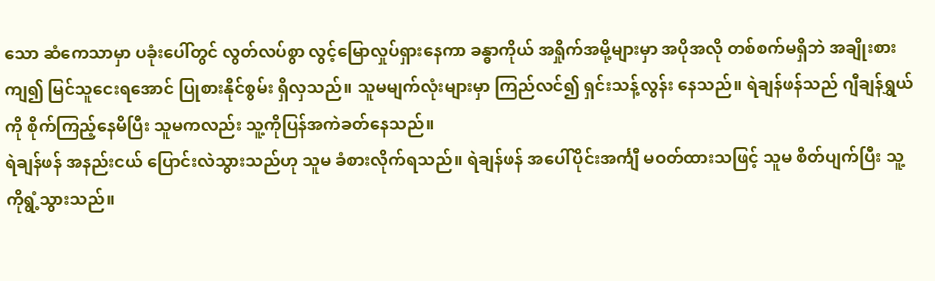သော ဆံကေသာမှာ ပခုံးပေါ်တွင် လွတ်လပ်စွာ လွင့်မြောလှုပ်ရှားနေကာ ခန္ဓာကိုယ် အရှိုက်အမို့များမှာ အပိုအလို တစ်စက်မရှိဘဲ အချိုးစားကျ၍ မြင်သူငေးရအောင် ပြုစားနိုင်စွမ်း ရှိလှသည်။ သူမမျက်လုံးများမှာ ကြည်လင်၍ ရှင်းသန့်လွန်း နေသည်။ ရဲချန်ဖန်သည် ဂျီချန်ရွှယ်ကို စိုက်ကြည့်နေမိပြီး သူမကလည်း သူ့ကိုပြန်အကဲခတ်နေသည်။
ရဲချန်ဖန် အနည်းငယ် ပြောင်းလဲသွားသည်ဟု သူမ ခံစားလိုက်ရသည်။ ရဲချန်ဖန် အပေါ်ပိုင်းအင်္ကျီ မဝတ်ထားသဖြင့် သူမ စိတ်ပျက်ပြီး သူ့ကိုရွံ့သွားသည်။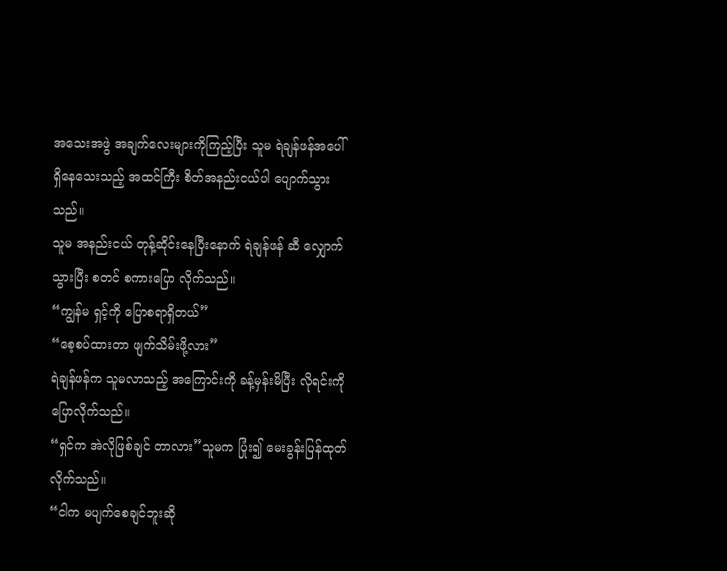အသေးအဖွဲ အချက်လေးများကိုကြည့်ပြီး သူမ ရဲချန်ဖန်အပေါ် ရှိနေသေးသည့် အထင်ကြီး စိတ်အနည်းငယ်ပါ ပျောက်သွားသည်။
သူမ အနည်းငယ် တုန့်ဆိုင်းနေပြီးနောက် ရဲချန်ဖန် ဆီ လျှောက်သွားပြီး စတင် စကားပြော လိုက်သည်။
“ကျွန်မ ရှင့်ကို ပြောစရာရှိတယ်”
“စေ့စပ်ထားတာ ဖျက်သိမ်းဖို့လား”
ရဲချန်ဖန်က သူမလာသည့် အကြောင်းကို ခန့်မှန်းမိပြီး လိုရင်းကို ပြောလိုက်သည်။
“ရှင်က အဲလိုဖြစ်ချင် တာလား”သူမက ပြုံး၍ မေးခွန်းပြန်ထုတ် လိုက်သည်။
“ငါက မပျက်စေချင်ဘူးဆို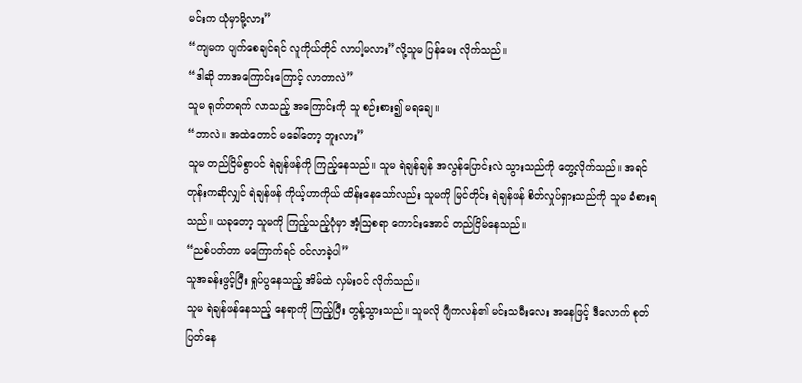မင်းက ယုံမှာမို့လား”
“ကျမက ပျက်စေချင်ရင် လူကိုယ်တိုင် လာပါ့မလား”လို့သူမ ပြန်မေး လိုက်သည်။
“ဒါဆို ဘာအကြောင်းကြောင့် လာတာလဲ”
သူမ ရုတ်တရက် လာသည့် အကြောင်းကို သူ စဉ်းစား၍ မရချေ။
“ဘာလဲ။ အထဲတောင် မခေါ်တော့ ဘူးလား”
သူမ တည်ငြိမ်စွာပင် ရဲချန်ဖန်ကို ကြည့်နေသည်။ သူမ ရဲချန်ချန် အလွန်ပြောင်းလဲ သွားသည်ကို တွေ့လိုက်သည်။ အရင်တုန်းကဆိုလျှင် ရဲချန်ဖန် ကိုယ့်ဟာကိုယ် ထိန်းနေသော်လည်း သူမကို မြင်တိုင်း ရဲချန်ဖန် စိတ်လှုပ်ရှားသည်ကို သူမ ခံစားရသည်။ ယခုတော့ သူမကို ကြည့်သည့်ပုံမှာ အံ့ဩစရာ ကောင်းအောင် တည်ငြိမ်နေသည်။
“ညစ်ပတ်တာ မကြောက်ရင် ဝင်လာခဲ့ပါ”
သူအခန်းဖွင့်ပြီး ရှုပ်ပွနေသည့် အိမ်ထဲ လှမ်းဝင် လိုက်သည်။
သူမ ရဲချန်ဖန်နေသည့် နေရာကို ကြည့်ပြီး တွန့်သွားသည်။ သူမလို ဂျီကလန်၏ မင်းသမီးလေး အနေဖြင့် ဒီလောက် စုတ်ပြတ်နေ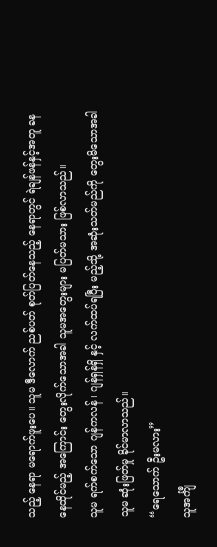သည့် နေရာ မရောက်ဖူးပေ။ သူမ ဒီလောက် ညစ်ပတ် စုတ်ပြတ်နေသည့် နေရာတွင် ရဲချန်ဖန်နှင့်အတူ ခနနေထိုင်မည့် အကြောင်း တွေးလိုက်သောအခါ သူမအတွေးများ မပြတ်မသား ဖြစ်လာသည်။
သူမ ရက်စက်သော ဂျန်ကလန် ၊ ဂျန်ရှန်ရှိ နှင့် လက်ထပ်ရပြီး မည့်သို့ အဆုံးသတ်မည်ကို တွေးမိသောအခါ သူမ ဆုံးဖြတ်မှု ခိုင်မာလာသည်။
“ရေသောက် ဦးမလား”
သူအင်္ကျီ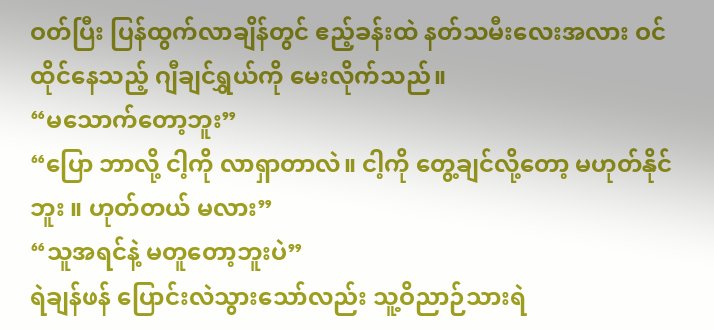ဝတ်ပြီး ပြန်ထွက်လာချိန်တွင် ဧည့်ခန်းထဲ နတ်သမီးလေးအလား ဝင်ထိုင်နေသည့် ဂျီချင်ရွှယ်ကို မေးလိုက်သည်။
“မသောက်တော့ဘူး”
“ပြော ဘာလို့ ငါ့ကို လာရှာတာလဲ။ ငါ့ကို တွေ့ချင်လို့တော့ မဟုတ်နိုင်ဘူး ။ ဟုတ်တယ် မလား”
“သူအရင်နဲ့ မတူတော့ဘူးပဲ”
ရဲချန်ဖန် ပြောင်းလဲသွားသော်လည်း သူ့ဝိညာဉ်သားရဲ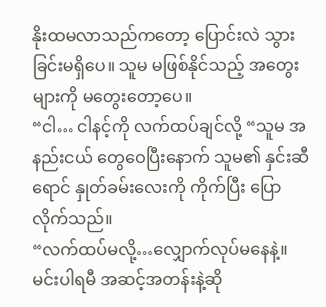နိုးထမလာသည်ကတော့ ပြောင်းလဲ သွားခြင်းမရှိပေ။ သူမ မဖြစ်နိုင်သည့် အတွေးများကို မတွေးတော့ပေ။
“ငါ… ငါနင့်ကို လက်ထပ်ချင်လို့ “သူမ အနည်းငယ် တွေဝေပြီးနောက် သူမ၏ နှင်းဆီရောင် နှုတ်ခမ်းလေးကို ကိုက်ပြီး ပြောလိုက်သည်။
“လက်ထပ်မလို့…လျှောက်လုပ်မနေနဲ့။ မင်းပါရမီ အဆင့်အတန်းနဲ့ဆို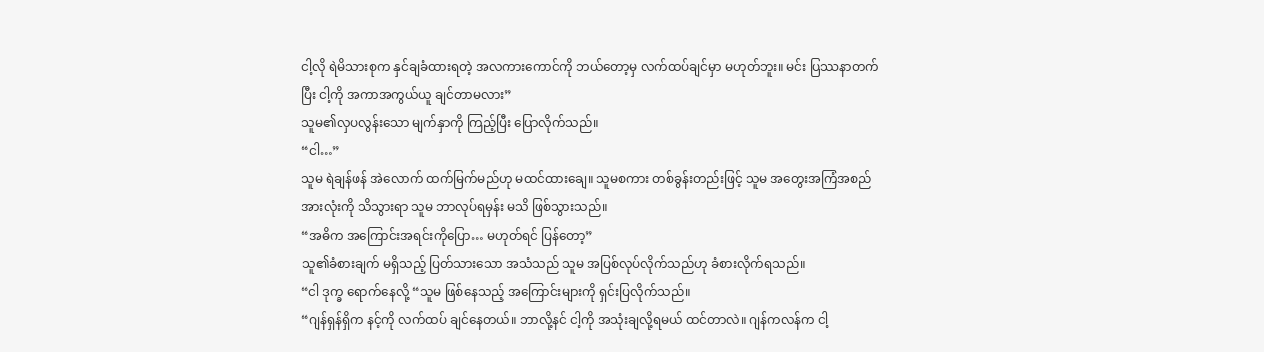ငါ့လို ရဲမိသားစုက နှင်ချခံထားရတဲ့ အလကားကောင်ကို ဘယ်တော့မှ လက်ထပ်ချင်မှာ မဟုတ်ဘူး။ မင်း ပြဿနာတက်ပြီး ငါ့ကို အကာအကွယ်ယူ ချင်တာမလား”
သူမ၏လှပလွန်းသော မျက်နှာကို ကြည့်ပြီး ပြောလိုက်သည်။
“ငါ…”
သူမ ရဲချန်ဖန် အဲလောက် ထက်မြက်မည်ဟု မထင်ထားချေ။ သူမစကား တစ်ခွန်းတည်းဖြင့် သူမ အတွေးအကြံအစည် အားလုံးကို သိသွားရာ သူမ ဘာလုပ်ရမှန်း မသိ ဖြစ်သွားသည်။
“အဓိက အကြောင်းအရင်းကိုပြော… မဟုတ်ရင် ပြန်တော့”
သူ၏ခံစားချက် မရှိသည့် ပြတ်သားသော အသံသည် သူမ အပြစ်လုပ်လိုက်သည်ဟု ခံစားလိုက်ရသည်။
“ငါ ဒုက္ခ ရောက်နေလို့ “သူမ ဖြစ်နေသည့် အကြောင်းများကို ရှင်းပြလိုက်သည်။
“ဂျန်ရှန်ရှိက နင့်ကို လက်ထပ် ချင်နေတယ်။ ဘာလို့နင် ငါ့ကို အသုံးချလို့ရမယ် ထင်တာလဲ။ ဂျန်ကလန်က ငါ့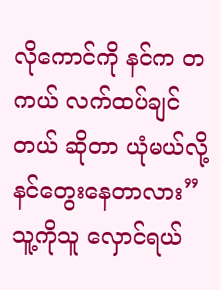လိုကောင်ကို နင်က တကယ် လက်ထပ်ချင်တယ် ဆိုတာ ယုံမယ်လို့ နင်တွေးနေတာလား”သူ့ကိုသူ လှောင်ရယ်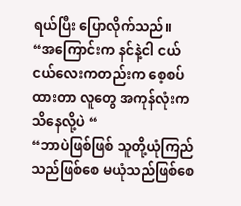ရယ်ပြီး ပြောလိုက်သည်။
“အကြောင်းက နင်နဲ့ငါ ငယ်ငယ်လေးကတည်းက စေ့စပ်ထားတာ လူတွေ အကုန်လုံးက သိနေလို့ပဲ “
“ဘာပဲဖြစ်ဖြစ် သူတို့ယုံကြည်သည်ဖြစ်စေ မယုံသည်ဖြစ်စေ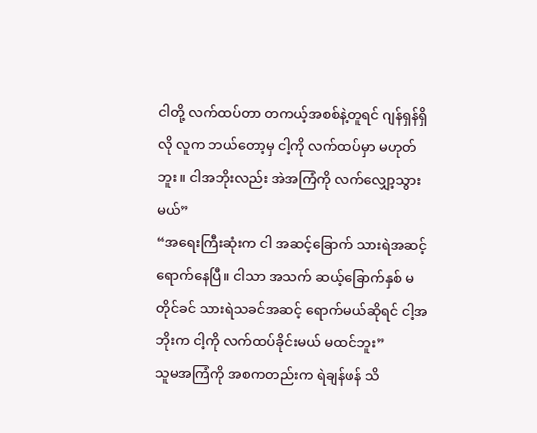ငါတို့ လက်ထပ်တာ တကယ့်အစစ်နဲ့တူရင် ဂျန်ရှန်ရှိလို လူက ဘယ်တော့မှ ငါ့ကို လက်ထပ်မှာ မဟုတ်ဘူး။ ငါအဘိုးလည်း အဲအကြံကို လက်လျှော့သွားမယ်”
“အရေးကြီးဆုံးက ငါ အဆင့်ခြောက် သားရဲအဆင့် ရောက်နေပြီ။ ငါသာ အသက် ဆယ့်ခြောက်နှစ် မတိုင်ခင် သားရဲသခင်အဆင့် ရောက်မယ်ဆိုရင် ငါ့အဘိုးက ငါ့ကို လက်ထပ်ခိုင်းမယ် မထင်ဘူး”
သူမအကြံကို အစကတည်းက ရဲချန်ဖန် သိ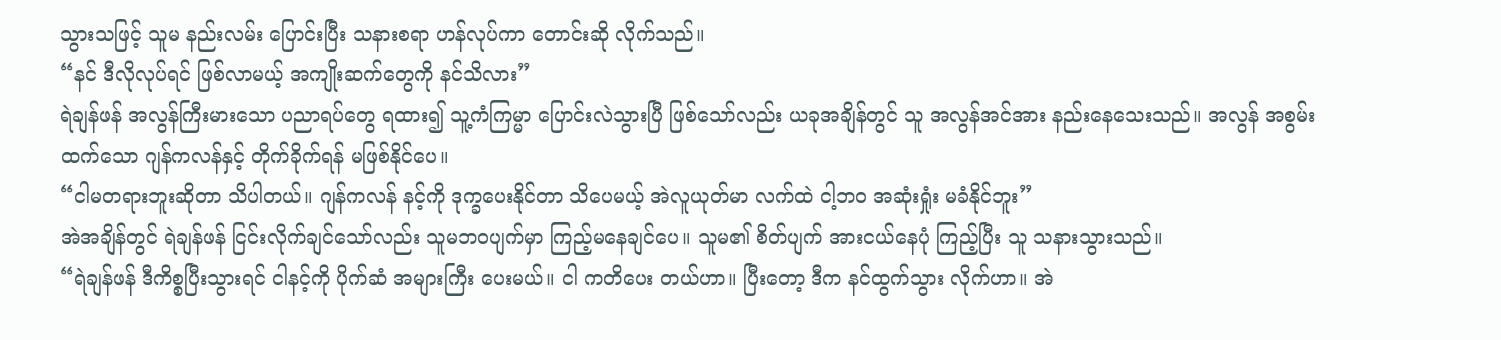သွားသဖြင့် သူမ နည်းလမ်း ပြောင်းပြီး သနားစရာ ဟန်လုပ်ကာ တောင်းဆို လိုက်သည်။
“နင် ဒီလိုလုပ်ရင် ဖြစ်လာမယ့် အကျိုးဆက်တွေကို နင်သိလား”
ရဲချန်ဖန် အလွန်ကြီးမားသော ပညာရပ်တွေ ရထား၍ သူ့ကံကြမ္မာ ပြောင်းလဲသွားပြီ ဖြစ်သော်လည်း ယခုအချိန်တွင် သူ အလွန်အင်အား နည်းနေသေးသည်။ အလွန် အစွမ်းထက်သော ဂျန်ကလန်နှင့် တိုက်ခိုက်ရန် မဖြစ်နိုင်ပေ။
“ငါမတရားဘူးဆိုတာ သိပါတယ်။ ဂျန်ကလန် နင့်ကို ဒုက္ခပေးနိုင်တာ သိပေမယ့် အဲလူယုတ်မာ လက်ထဲ ငါ့ဘဝ အဆုံးရှုံး မခံနိုင်ဘူး”
အဲအချိန်တွင် ရဲချန်ဖန် ငြင်းလိုက်ချင်သော်လည်း သူမဘဝပျက်မှာ ကြည့်မနေချင်ပေ။ သူမ၏ စိတ်ပျက် အားငယ်နေပုံ ကြည့်ပြီး သူ သနားသွားသည်။
“ရဲချန်ဖန် ဒီကိစ္စပြီးသွားရင် ငါနင့်ကို ပိုက်ဆံ အများကြီး ပေးမယ်။ ငါ ကတိပေး တယ်ဟာ။ ပြီးတော့ ဒီက နင်ထွက်သွား လိုက်ဟာ။ အဲ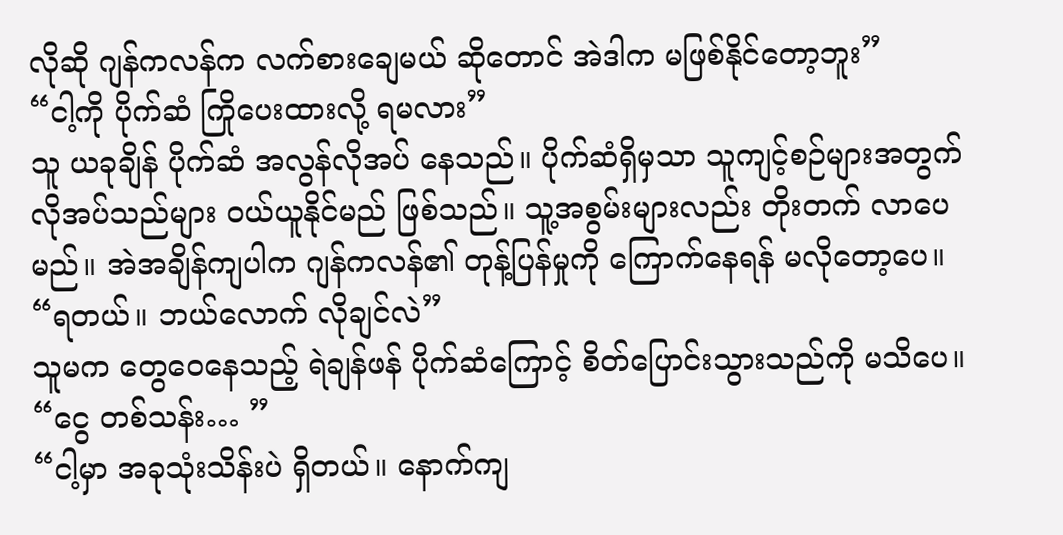လိုဆို ဂျန်ကလန်က လက်စားချေမယ် ဆိုတောင် အဲဒါက မဖြစ်နိုင်တော့ဘူး”
“ငါ့ကို ပိုက်ဆံ ကြိုပေးထားလို့ ရမလား”
သူ ယခုချိန် ပိုက်ဆံ အလွန်လိုအပ် နေသည်။ ပိုက်ဆံရှိမှသာ သူကျင့်စဉ်များအတွက် လိုအပ်သည်များ ဝယ်ယူနိုင်မည် ဖြစ်သည်။ သူ့အစွမ်းများလည်း တိုးတက် လာပေမည်။ အဲအချိန်ကျပါက ဂျန်ကလန်၏ တုန့်ပြန်မှုကို ကြောက်နေရန် မလိုတော့ပေ။
“ရတယ်။ ဘယ်လောက် လိုချင်လဲ”
သူမက တွေဝေနေသည့် ရဲချန်ဖန် ပိုက်ဆံကြောင့် စိတ်ပြောင်းသွားသည်ကို မသိပေ။
“ငွေ တစ်သန်း… ”
“ငါ့မှာ အခုသုံးသိန်းပဲ ရှိတယ်။ နောက်ကျ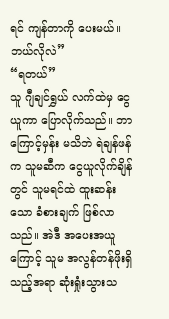ရင် ကျန်တာကို ပေးမယ်။ ဘယ်လိုလဲ”
“ရတယ်”
သူ ဂျီချင်ရွှယ် လက်ထဲမှ ငွေယူကာ ပြောလိုက်သည်။ ဘာကြောင့်မှန်း မသိဘဲ ရဲချန်ဖန်က သူမဆီက ငွေယူလိုက်ချိန်တွင် သူမရင်ထဲ ထူးဆန်းသော ခံစားချက် ဖြစ်လာသည်။ အဲဒီ အပေးအယူကြောင့် သူမ အလွန်တန်ဖိုးရှိသည့်အရာ ဆုံးရှုံးသွားသ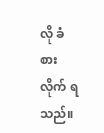လို ခံစားလိုက် ရသည်။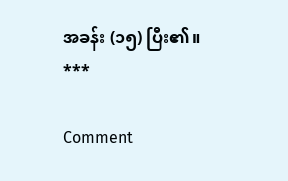အခန်း (၁၅) ပြီး၏။
***

Comment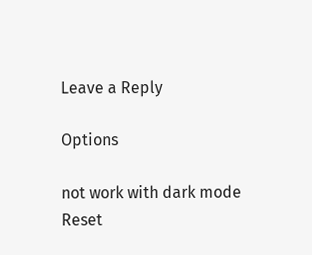Leave a Reply

Options

not work with dark mode
Reset